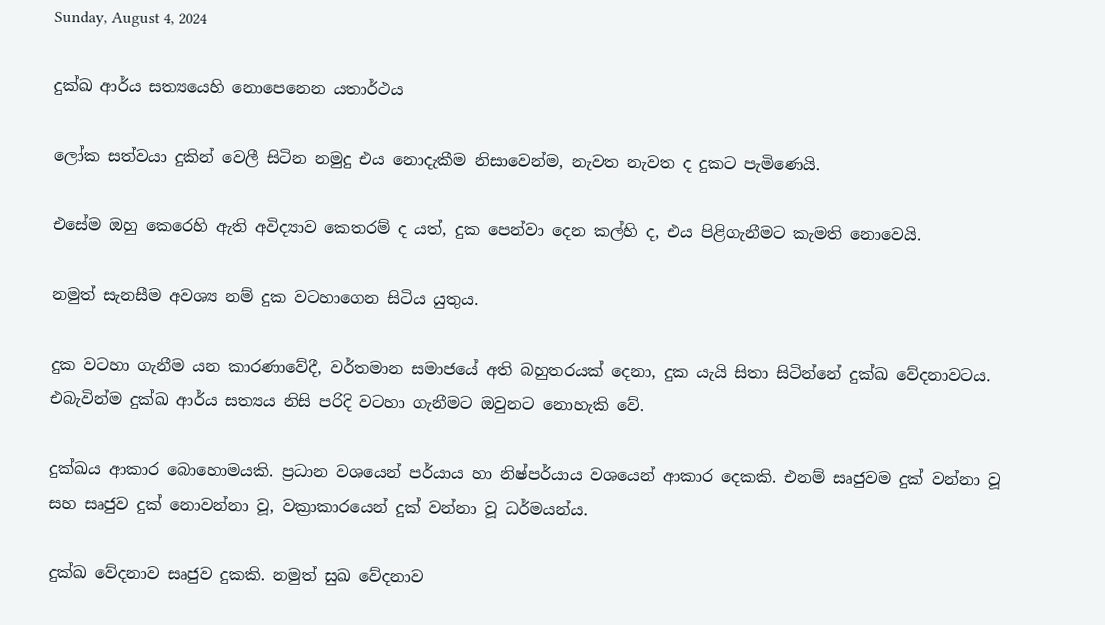Sunday, August 4, 2024

දුක්ඛ ආර්ය සත්‍යයෙහි නොපෙනෙන යතාර්ථය

ලෝක සත්වයා දුකින් වෙලී සිටින නමුදු එය නොදැකීම නිසාවෙන්ම, නැවත නැවත ද දුකට පැමිණෙයි.

එසේම ඔහු කෙරෙහි ඇති අවිද්‍යාව කෙතරම් ද යත්, දුක පෙන්වා දෙන කල්හි ද, එය පිළිගැනීමට කැමති නොවෙයි.

නමුත් සැනසීම අවශ්‍ය නම් දුක වටහාගෙන සිටිය යුතුය.

දුක වටහා ගැනීම යන කාරණාවේදී, වර්තමාන සමාජයේ අති බහුතරයක් දෙනා, දුක යැයි සිතා සිටින්නේ දුක්ඛ වේදනාවටය. එබැවින්ම දුක්ඛ ආර්ය සත්‍යය නිසි පරිදි වටහා ගැනීමට ඔවුනට නොහැකි වේ.

දුක්ඛය ආකාර බොහොමයකි. ප්‍රධාන වශයෙන් පර්යාය හා නිෂ්පර්යාය වශයෙන් ආකාර දෙකකි. එනම් සෘජුවම දුක් වන්නා වූ සහ සෘජුව දුක් නොවන්නා වූ, වක්‍රාකාරයෙන් දුක් වන්නා වූ ධර්මයන්ය.

දුක්ඛ වේදනාව සෘජුව දුකකි. නමුත් සුඛ වේදනාව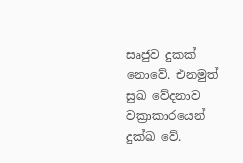සෘජුව දුකක් නොවේ. එනමුත් සුඛ වේදනාව වක්‍රාකාරයෙන් දුක්ඛ වේ.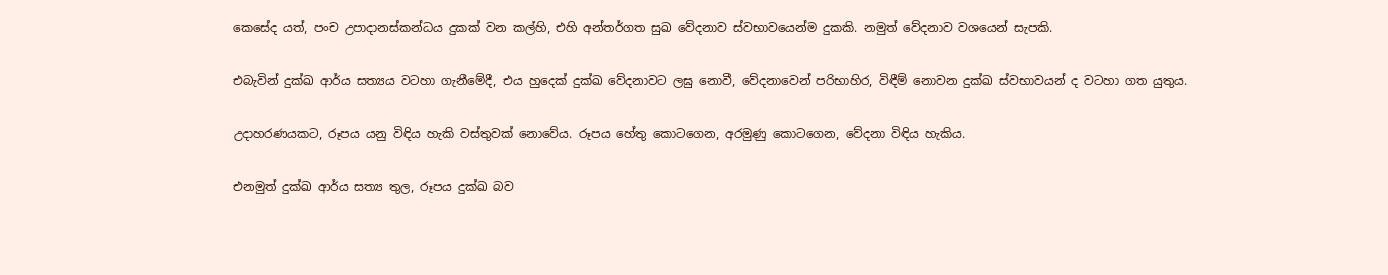කෙසේද යත්, පංච උපාදානස්කන්ධය දුකක් වන කල්හි, එහි අන්තර්ගත සුඛ වේදනාව ස්වභාවයෙන්ම දුකකි. නමුත් වේදනාව වශයෙන් සැපකි.

එබැවින් දුක්ඛ ආර්ය සත්‍යය වටහා ගැනීමේදී, එය හුදෙක් දුක්ඛ වේදනාවට ලඝු නොවී, වේදනාවෙන් පරිභාහිර, විඳීම් නොවන දුක්ඛ ස්වභාවයන් ද වටහා ගත යුතුය.

උදාහරණයකට, රූපය යනු විඳිය හැකි වස්තුවක් නොවේය. රූපය හේතු කොටගෙන, අරමුණු කොටගෙන, වේදනා විඳිය හැකිය.

එනමුත් දුක්ඛ ආර්ය සත්‍ය තුල, රූපය දුක්ඛ බව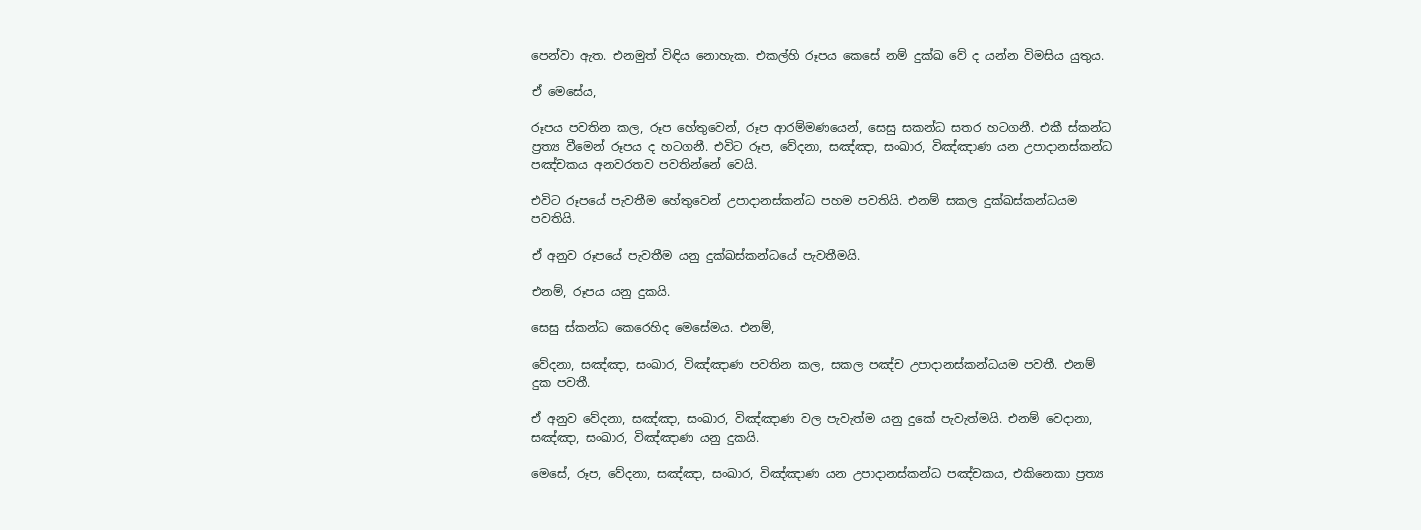පෙන්වා ඇත. එනමුත් විඳිය නොහැක. එකල්හි රූපය කෙසේ නම් දුක්ඛ වේ ද යන්න විමසිය යුතුය.

ඒ මෙසේය,

රූපය පවතින කල, රූප හේතුවෙන්, රූප ආරම්මණයෙන්, සෙසු සකන්ධ සතර හටගනී. එකී ස්කන්ධ ප්‍රත්‍ය වීමෙන් රූපය ද හටගනී. එවිට රූප, වේදනා, සඤ්ඤා, සංඛාර, විඤ්ඤාණ යන උපාදානස්කන්ධ පඤ්චකය අනවරතව පවතින්නේ වෙයි.

එවිට රූපයේ පැවතීම හේතුවෙන් උපාදානස්කන්ධ පහම පවතියි. එනම් සකල දුක්ඛස්කන්ධයම පවතියි.

ඒ අනුව රූපයේ පැවතීම යනු දුක්ඛස්කන්ධයේ පැවතීමයි.

එනම්, රූපය යනු දුකයි.

සෙසු ස්කන්ධ කෙරෙහිද මෙසේමය. එනම්,

වේදනා, සඤ්ඤා, සංඛාර, විඤ්ඤාණ පවතින කල, සකල පඤ්ච උපාදානස්කන්ධයම පවතී. එනම් දුක පවතී.

ඒ අනුව වේදනා, සඤ්ඤා, සංඛාර, විඤ්ඤාණ වල පැවැත්ම යනු දුකේ පැවැත්මයි. එනම් වෙදානා, සඤ්ඤා, සංඛාර, විඤ්ඤාණ යනු දුකයි.

මෙසේ, රූප, වේදනා, සඤ්ඤා, සංඛාර, විඤ්ඤාණ යන උපාදානස්කන්ධ පඤ්චකය, එකිනෙකා ප්‍රත්‍ය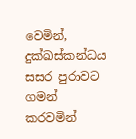වෙමින්, දුක්ඛස්කන්ධය සසර පුරාවට ගමන් කරවමින්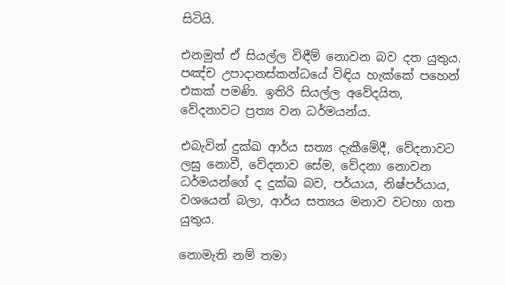සිටියි.

එනමුත් ඒ සියල්ල විඳීම් නොවන බව දත යුතුය. පඤ්ච උපාදානස්කන්ධයේ විඳිය හැක්කේ පහෙන් එකක් පමණි. ඉතිරි සියල්ල අවේදයිත, වේදනාවට ප්‍රත්‍ය වන ධර්මයන්ය.

එබැවින් දුක්ඛ ආර්ය සත්‍ය දැකීමේදී, වේදනාවට ලඝු නොවී, වේදනාව සේම, වේදනා නොවන ධර්මයන්ගේ ද දුක්ඛ බව, පර්යාය, නිෂ්පර්යාය, වශයෙන් බලා, ආර්ය සත්‍යය මනාව වටහා ගත යුතුය.

නොමැති නම් තමා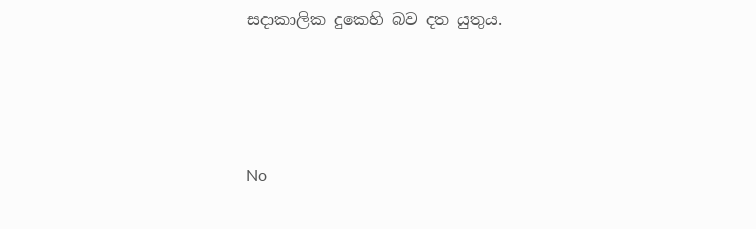සදාකාලික දුකෙහි බව දත යුතුය.




No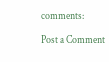comments:

Post a Comment